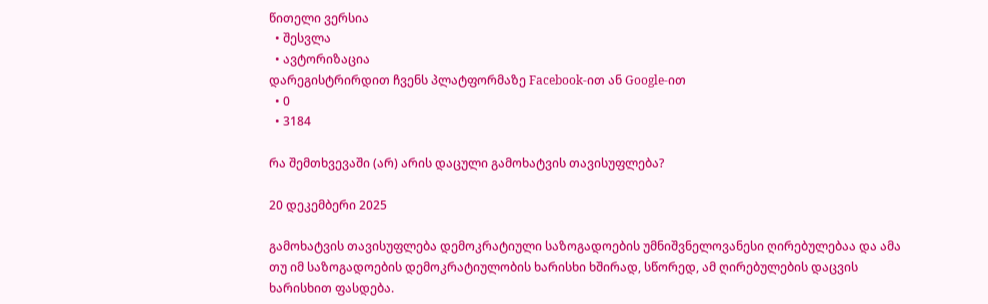წითელი ვერსია
  • შესვლა
  • ავტორიზაცია
დარეგისტრირდით ჩვენს პლატფორმაზე Facebook-ით ან Google-ით
  • 0
  • 3184

რა შემთხვევაში (არ) არის დაცული გამოხატვის თავისუფლება?

20 დეკემბერი 2025

გამოხატვის თავისუფლება დემოკრატიული საზოგადოების უმნიშვნელოვანესი ღირებულებაა და ამა თუ იმ საზოგადოების დემოკრატიულობის ხარისხი ხშირად, სწორედ, ამ ღირებულების დაცვის ხარისხით ფასდება.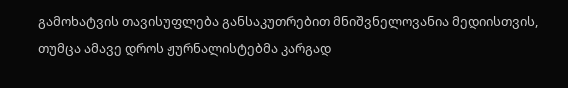გამოხატვის თავისუფლება განსაკუთრებით მნიშვნელოვანია მედიისთვის, თუმცა ამავე დროს ჟურნალისტებმა კარგად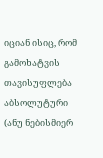იციან ისიც, რომ გამოხატვის თავისუფლება აბსოლუტური (ანუ ნებისმიერ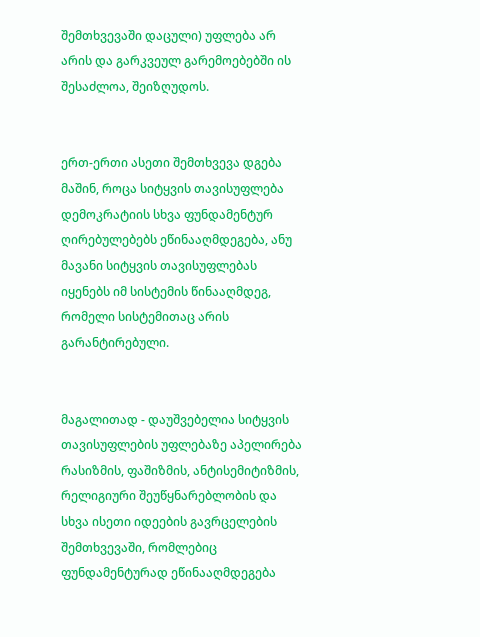შემთხვევაში დაცული) უფლება არ არის და გარკვეულ გარემოებებში ის შესაძლოა, შეიზღუდოს.


ერთ-ერთი ასეთი შემთხვევა დგება მაშინ, როცა სიტყვის თავისუფლება დემოკრატიის სხვა ფუნდამენტურ ღირებულებებს ეწინააღმდეგება, ანუ მავანი სიტყვის თავისუფლებას იყენებს იმ სისტემის წინააღმდეგ, რომელი სისტემითაც არის გარანტირებული.


მაგალითად - დაუშვებელია სიტყვის თავისუფლების უფლებაზე აპელირება რასიზმის, ფაშიზმის, ანტისემიტიზმის, რელიგიური შეუწყნარებლობის და სხვა ისეთი იდეების გავრცელების შემთხვევაში, რომლებიც ფუნდამენტურად ეწინააღმდეგება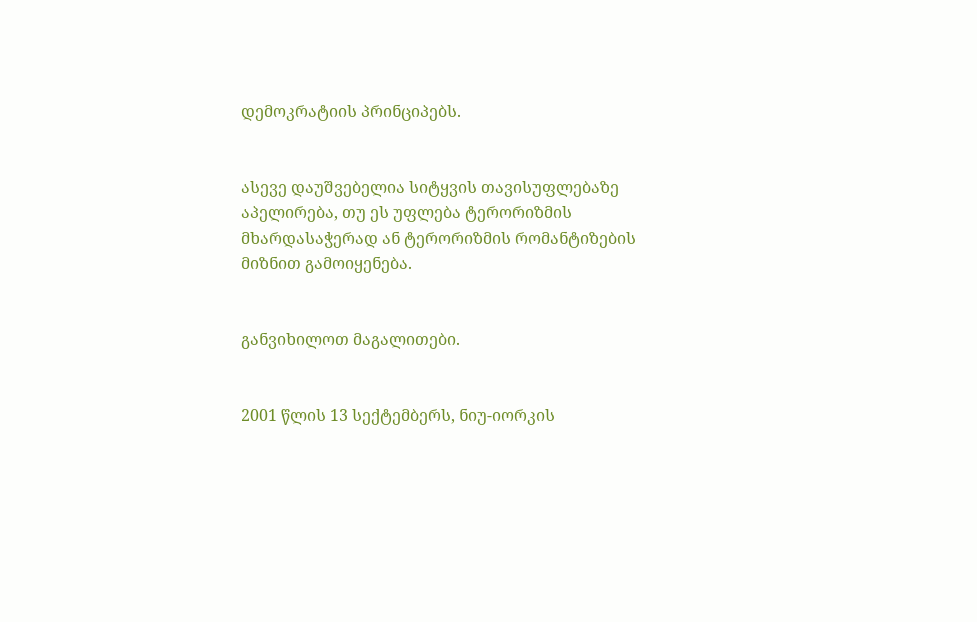დემოკრატიის პრინციპებს.


ასევე დაუშვებელია სიტყვის თავისუფლებაზე აპელირება, თუ ეს უფლება ტერორიზმის მხარდასაჭერად ან ტერორიზმის რომანტიზების მიზნით გამოიყენება.


განვიხილოთ მაგალითები.


2001 წლის 13 სექტემბერს, ნიუ-იორკის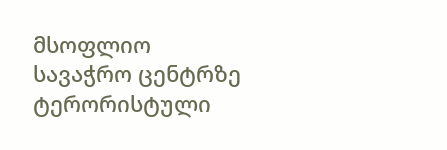მსოფლიო სავაჭრო ცენტრზე ტერორისტული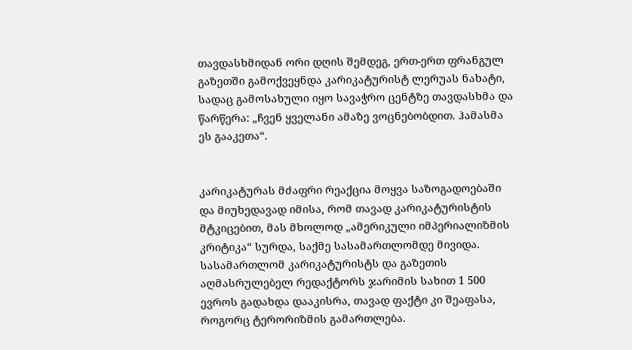თავდასხმიდან ორი დღის შემდეგ, ერთ-ერთ ფრანგულ გაზეთში გამოქვეყნდა კარიკატურისტ ლერუას ნახატი, სადაც გამოსახული იყო სავაჭრო ცენტზე თავდასხმა და წარწერა: „ჩვენ ყველანი ამაზე ვოცნებობდით. ჰამასმა ეს გააკეთა“.


კარიკატურას მძაფრი რეაქცია მოყვა საზოგადოებაში და მიუხედავად იმისა, რომ თავად კარიკატურისტის მტკიცებით, მას მხოლოდ „ამერიკული იმპერიალიზმის კრიტიკა“ სურდა, საქმე სასამართლომდე მივიდა. სასამართლომ კარიკატურისტს და გაზეთის აღმასრულებელ რედაქტორს ჯარიმის სახით 1 500 ევროს გადახდა დააკისრა, თავად ფაქტი კი შეაფასა, როგორც ტერორიზმის გამართლება.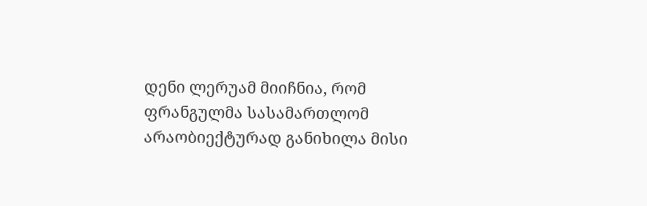დენი ლერუამ მიიჩნია, რომ ფრანგულმა სასამართლომ არაობიექტურად განიხილა მისი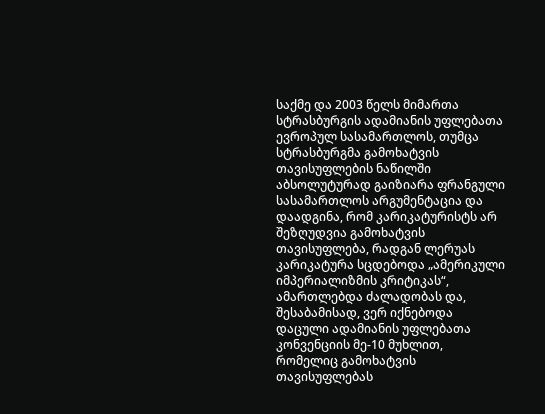საქმე და 2003 წელს მიმართა სტრასბურგის ადამიანის უფლებათა ევროპულ სასამართლოს, თუმცა სტრასბურგმა გამოხატვის თავისუფლების ნაწილში აბსოლუტურად გაიზიარა ფრანგული სასამართლოს არგუმენტაცია და დაადგინა, რომ კარიკატურისტს არ შეზღუდვია გამოხატვის თავისუფლება, რადგან ლერუას კარიკატურა სცდებოდა „ამერიკული იმპერიალიზმის კრიტიკას“, ამართლებდა ძალადობას და, შესაბამისად, ვერ იქნებოდა დაცული ადამიანის უფლებათა კონვენციის მე-10 მუხლით, რომელიც გამოხატვის თავისუფლებას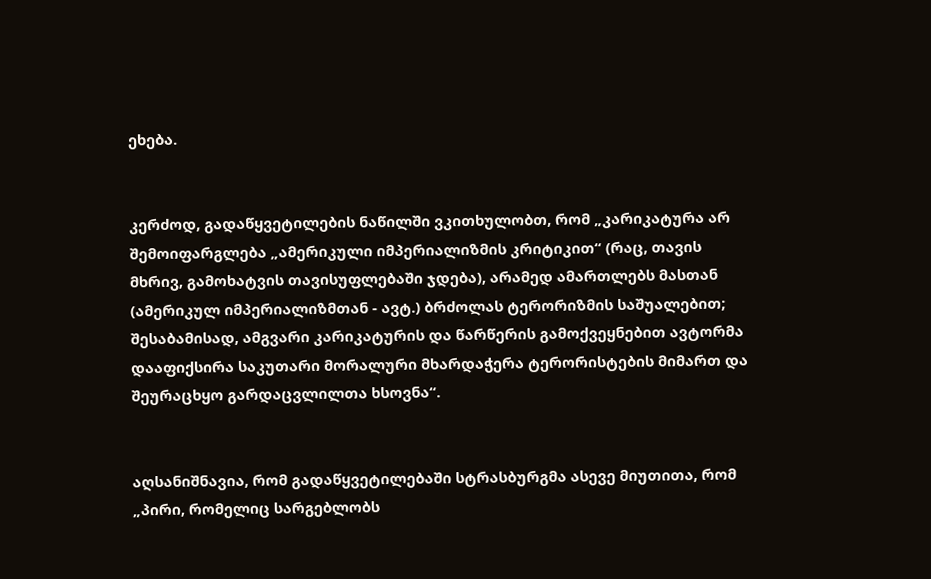ეხება.


კერძოდ, გადაწყვეტილების ნაწილში ვკითხულობთ, რომ „კარიკატურა არ შემოიფარგლება „ამერიკული იმპერიალიზმის კრიტიკით“ (რაც, თავის მხრივ, გამოხატვის თავისუფლებაში ჯდება), არამედ ამართლებს მასთან (ამერიკულ იმპერიალიზმთან - ავტ.) ბრძოლას ტერორიზმის საშუალებით; შესაბამისად, ამგვარი კარიკატურის და წარწერის გამოქვეყნებით ავტორმა დააფიქსირა საკუთარი მორალური მხარდაჭერა ტერორისტების მიმართ და შეურაცხყო გარდაცვლილთა ხსოვნა“.


აღსანიშნავია, რომ გადაწყვეტილებაში სტრასბურგმა ასევე მიუთითა, რომ „პირი, რომელიც სარგებლობს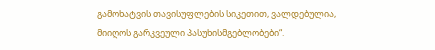გამოხატვის თავისუფლების სიკეთით, ვალდებულია, მიიღოს გარკვეული პასუხისმგებლობები“.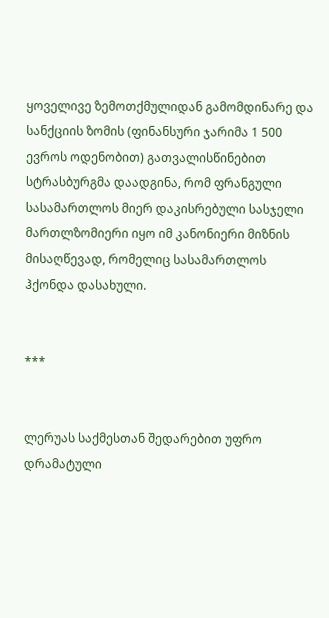ყოველივე ზემოთქმულიდან გამომდინარე და სანქციის ზომის (ფინანსური ჯარიმა 1 500 ევროს ოდენობით) გათვალისწინებით სტრასბურგმა დაადგინა, რომ ფრანგული სასამართლოს მიერ დაკისრებული სასჯელი მართლზომიერი იყო იმ კანონიერი მიზნის მისაღწევად, რომელიც სასამართლოს ჰქონდა დასახული.


***


ლერუას საქმესთან შედარებით უფრო დრამატული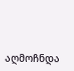აღმოჩნდა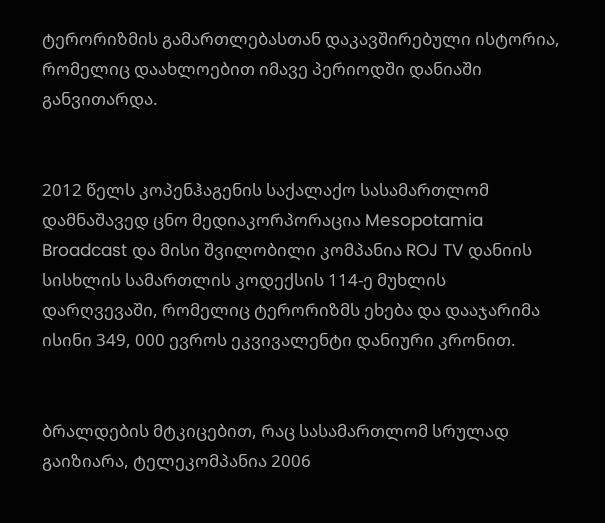ტერორიზმის გამართლებასთან დაკავშირებული ისტორია, რომელიც დაახლოებით იმავე პერიოდში დანიაში განვითარდა.


2012 წელს კოპენჰაგენის საქალაქო სასამართლომ დამნაშავედ ცნო მედიაკორპორაცია Mesopotamia Broadcast და მისი შვილობილი კომპანია ROJ TV დანიის სისხლის სამართლის კოდექსის 114-ე მუხლის დარღვევაში, რომელიც ტერორიზმს ეხება და დააჯარიმა ისინი 349, 000 ევროს ეკვივალენტი დანიური კრონით.


ბრალდების მტკიცებით, რაც სასამართლომ სრულად გაიზიარა, ტელეკომპანია 2006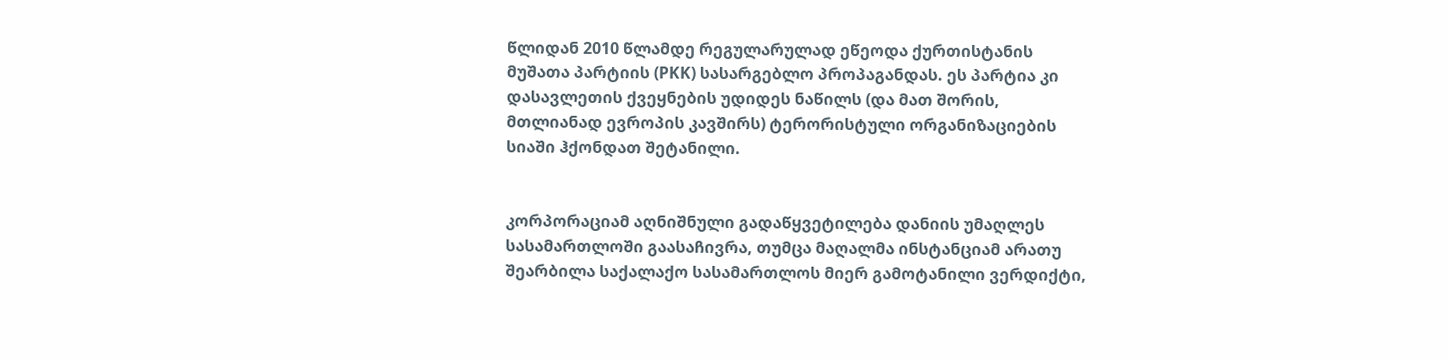წლიდან 2010 წლამდე რეგულარულად ეწეოდა ქურთისტანის მუშათა პარტიის (PKK) სასარგებლო პროპაგანდას. ეს პარტია კი დასავლეთის ქვეყნების უდიდეს ნაწილს (და მათ შორის, მთლიანად ევროპის კავშირს) ტერორისტული ორგანიზაციების სიაში ჰქონდათ შეტანილი.


კორპორაციამ აღნიშნული გადაწყვეტილება დანიის უმაღლეს სასამართლოში გაასაჩივრა, თუმცა მაღალმა ინსტანციამ არათუ შეარბილა საქალაქო სასამართლოს მიერ გამოტანილი ვერდიქტი,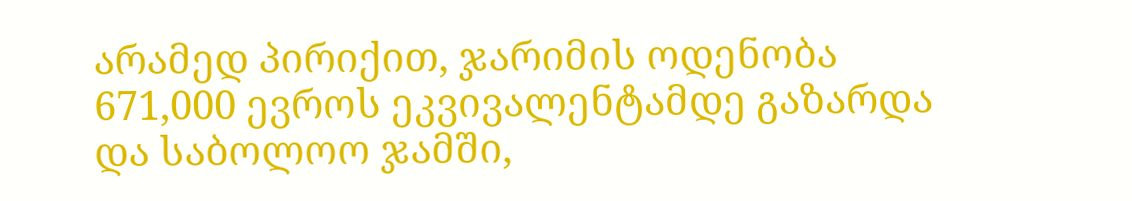არამედ პირიქით, ჯარიმის ოდენობა 671,000 ევროს ეკვივალენტამდე გაზარდა და საბოლოო ჯამში,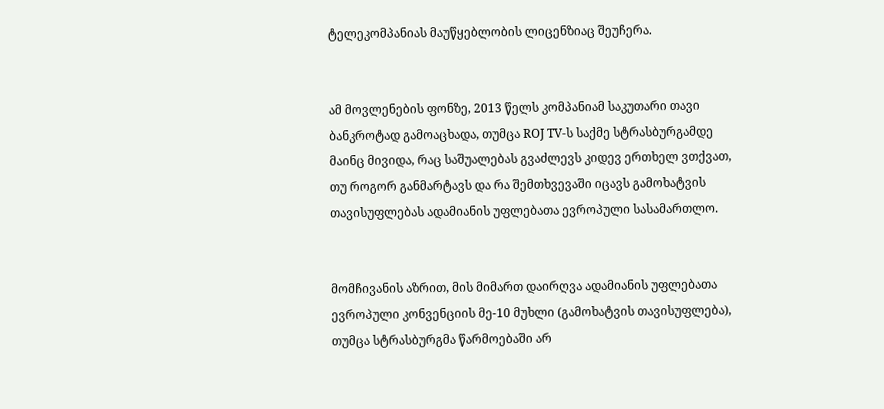ტელეკომპანიას მაუწყებლობის ლიცენზიაც შეუჩერა.


ამ მოვლენების ფონზე, 2013 წელს კომპანიამ საკუთარი თავი ბანკროტად გამოაცხადა, თუმცა ROJ TV-ს საქმე სტრასბურგამდე მაინც მივიდა, რაც საშუალებას გვაძლევს კიდევ ერთხელ ვთქვათ, თუ როგორ განმარტავს და რა შემთხვევაში იცავს გამოხატვის თავისუფლებას ადამიანის უფლებათა ევროპული სასამართლო.


მომჩივანის აზრით, მის მიმართ დაირღვა ადამიანის უფლებათა ევროპული კონვენციის მე-10 მუხლი (გამოხატვის თავისუფლება), თუმცა სტრასბურგმა წარმოებაში არ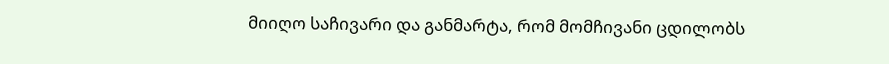მიიღო საჩივარი და განმარტა, რომ მომჩივანი ცდილობს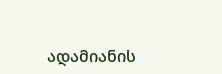ადამიანის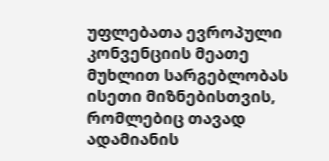უფლებათა ევროპული კონვენციის მეათე მუხლით სარგებლობას ისეთი მიზნებისთვის, რომლებიც თავად ადამიანის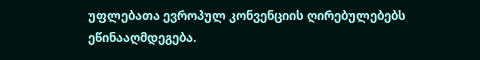უფლებათა ევროპულ კონვენციის ღირებულებებს ეწინააღმდეგება.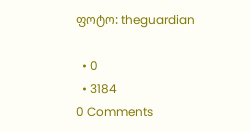ფოტო: theguardian

  • 0
  • 3184
0 Comments